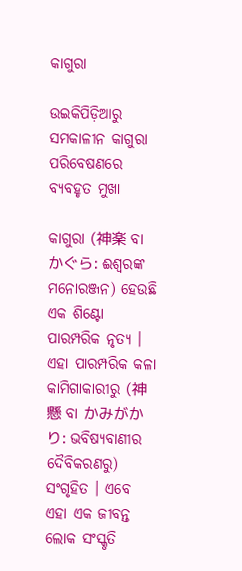କାଗୁରା

ଉଇକିପିଡ଼ିଆ‌ରୁ
ସମକାଳୀନ କାଗୁରା ପରିବେଷଣରେ ବ୍ଯବହୃତ ମୁଖା

କାଗୁରା (神楽 ବା かぐら: ଈଶ୍ବରଙ୍କ ମନୋରଞ୍ଜନ) ହେଉଛି ଏକ ଶିଣ୍ଟୋ ପାରମ୍ପରିକ ନୃତ୍ଯ । ଏହା ପାରମ୍ପରିକ କଳା କାମିଗାକାରୀରୁ (神懸 ବା かみがかり: ଭବିଷ୍ଯବାଣୀର ଦୈବିକରଣରୁ) ସଂଗୃହିତ । ଏବେ ଏହା ଏକ ଜୀବନ୍ତ ଲୋକ ସଂସ୍କୃତି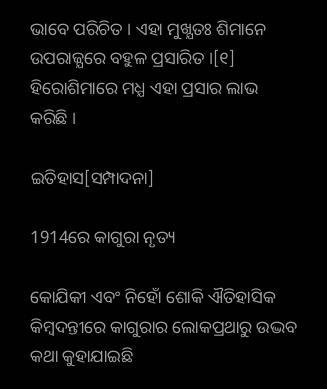ଭାବେ ପରିଚିତ । ଏହା ମୁଖ୍ଯତଃ ଶିମାନେ ଉପରାଜ୍ଯରେ ବହୁଳ ପ୍ରସାରିତ ।[୧] ହିରୋଶିମାରେ ମଧ୍ଯ ଏହା ପ୍ରସାର ଲାଭ କରିଛି ।

ଇତିହାସ[ସମ୍ପାଦନା]

1914ରେ କାଗୁରା ନୃତ୍ୟ

କୋଯିକୀ ଏବଂ ନିହୋଁ ଶୋକି ଐତିହାସିକ କିମ୍ବଦନ୍ତୀରେ କାଗୁରାର ଲୋକପ୍ରଥାରୁ ଉଦ୍ଭବ କଥା କୁହାଯାଇଛି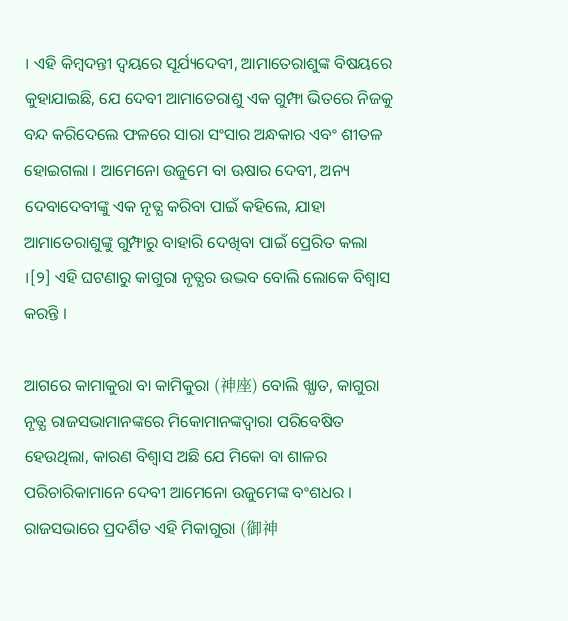। ଏହି କିମ୍ବଦନ୍ତୀ ଦ୍ୱୟରେ ସୂର୍ଯ୍ୟଦେବୀ, ଆମାତେରାଶୁଙ୍କ ବିଷୟରେ କୁହାଯାଇଛି, ଯେ ଦେବୀ ଆମାତେରାଶୁ ଏକ ଗୁମ୍ଫା ଭିତରେ ନିଜକୁ ବନ୍ଦ କରିଦେଲେ ଫଳରେ ସାରା ସଂସାର ଅନ୍ଧକାର ଏବଂ ଶୀତଳ ହୋଇଗଲା । ଆମେନୋ ଉଜୁମେ ବା ଊଷାର ଦେବୀ, ଅନ୍ୟ ଦେବାଦେବୀଙ୍କୁ ଏକ ନୃତ୍ଯ କରିବା ପାଇଁ କହିଲେ, ଯାହା ଆମାତେରାଶୁଙ୍କୁ ଗୁମ୍ଫାରୁ ବାହାରି ଦେଖିବା ପାଇଁ ପ୍ରେରିତ କଲା ।[୨] ଏହି ଘଟଣାରୁ କାଗୁରା ନୃତ୍ଯର ଉଦ୍ଭବ ବୋଲି ଲୋକେ ବିଶ୍ବାସ କରନ୍ତି ।

ଆଗରେ କାମାକୁରା ବା କାମିକୁରା (神座) ବୋଲି ଖ୍ଯାତ, କାଗୁରା ନୃତ୍ଯ ରାଜସଭାମାନଙ୍କରେ ମିକୋମାନଙ୍କଦ୍ୱାରା ପରିବେଷିତ ହେଉଥିଲା, କାରଣ ବିଶ୍ବାସ ଅଛି ଯେ ମିକୋ ବା ଶାଳର ପରିଚାରିକାମାନେ ଦେବୀ ଆମେନୋ ଉଜୁମେଙ୍କ ବଂଶଧର । ରାଜସଭାରେ ପ୍ରଦର୍ଶିତ ଏହି ମିକାଗୁରା (御神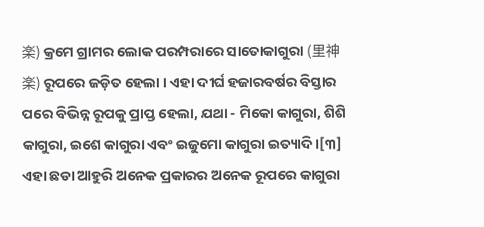楽) କ୍ରମେ ଗ୍ରାମର ଲୋକ ପରମ୍ପରାରେ ସାତୋକାଗୁରା (里神楽) ରୂପରେ ଜଡ଼ିତ ହେଲା । ଏହା ଦୀର୍ଘ ହଜାରବର୍ଷର ବିସ୍ତାର ପରେ ବିଭିନ୍ନ ରୂପକୁ ପ୍ରାପ୍ତ ହେଲା, ଯଥା - ମିକୋ କାଗୁରା, ଶିଶି କାଗୁରା, ଇଶେ କାଗୁରା ଏବଂ ଇଜୁମୋ କାଗୁରା ଇତ୍ୟାଦି ।[୩] ଏହା ଛଡା ଆହୁରି ଅନେକ ପ୍ରକାରର ଅନେକ ରୂପରେ କାଗୁରା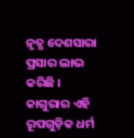ନୃତ୍ଯ ଦେଶସାରା ପ୍ରସାର ଲାଭ କରିଛି । କାଗୁରାର ଏହି ରୂପଗୁଡ଼ିକ ଧର୍ମ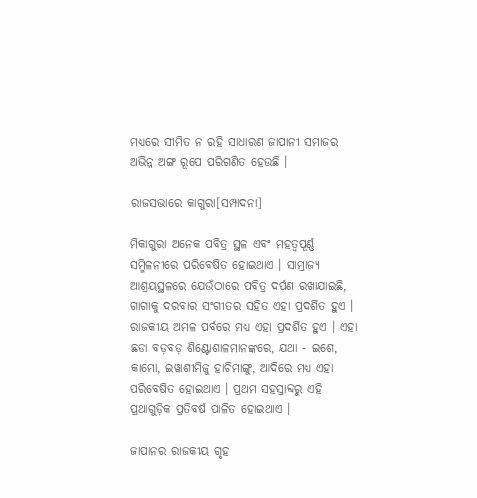ମଧ୍ଯରେ ସୀମିତ ନ ରହି ସାଧାରଣ ଜାପାନୀ ସମାଜର ଅଭିନ୍ନ ଅଙ୍ଗ ରୂପେ ପରିଗଣିତ ହେଉଛି ।

ରାଜସଭାରେ କାଗୁରା[ସମ୍ପାଦନା]

ମିକାଗୁରା ଅନେକ ପବିତ୍ର ସ୍ଥଳ ଏବଂ ମହତ୍ବପୂର୍ଣ୍ଣ ସମ୍ମିଳନୀରେ ପରିବେଷିତ ହୋଇଥାଏ । ସାମ୍ରାଜ୍ୟ ଆଶ୍ରୟସ୍ଥଳରେ ଯେଉଁଠାରେ ପବିତ୍ର ଦର୍ପଣ ରଖାଯାଇଛି, ଗାଗାକୁ ଦରବାର ସଂଗୀତର ସହିତ ଏହା ପ୍ରଦର୍ଶିତ ହୁଏ । ରାଜକୀୟ ଅମଳ ପର୍ବରେ ମଧ୍ଯ ଏହା ପ୍ରଦର୍ଶିତ ହୁଏ । ଏହା ଛଡା ବଡ଼ବଡ଼ ଶିଣ୍ଟୋଶାଳମାନଙ୍କରେ, ଯଥା - ଇଶେ, କାମୋ, ଇୱାଶୀମିଜୁ ହାଚିମାଙ୍ଗୁ, ଆଦିରେ ମଧ୍ଯ ଏହା ପରିବେଷିତ ହୋଇଥାଏ । ପ୍ରଥମ ସହସ୍ରାବ୍ଦରୁ ଏହି ପ୍ରଥାଗୁଡ଼ିକ ପ୍ରତିବର୍ଷ ପାଳିତ ହୋଇଥାଏ ।

ଜାପାନର ରାଜକୀୟ ଗୃହ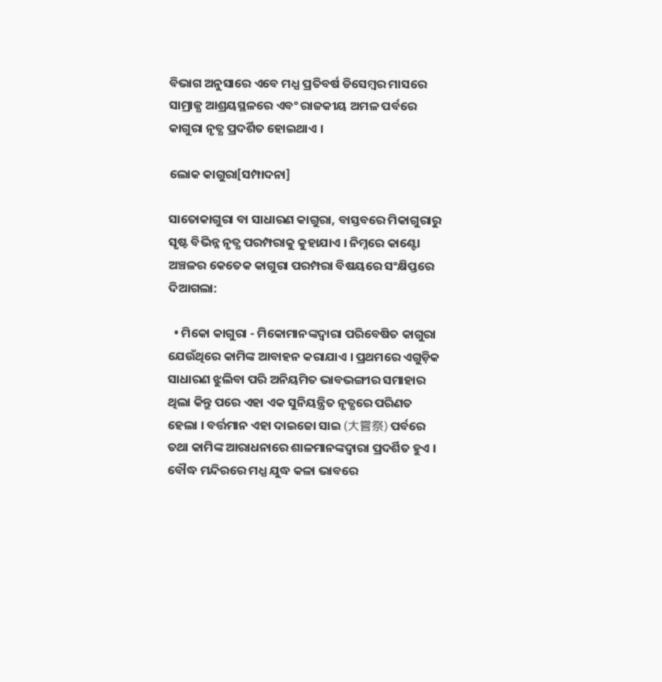ବିଭାଗ ଅନୁସାରେ ଏବେ ମଧ୍ଯ ପ୍ରତିବର୍ଷ ଡିସେମ୍ବର ମାସରେ ସାମ୍ରାଜ୍ଯ ଆଶ୍ରୟସ୍ଥଳରେ ଏବଂ ରାଜକୀୟ ଅମଳ ପର୍ବରେ କାଗୁରା ନୃତ୍ଯ ପ୍ରଦର୍ଶିତ ହୋଇଥାଏ ।

ଲୋକ କାଗୁରା[ସମ୍ପାଦନା]

ସାତୋକାଗୁରା ବା ସାଧାରଣ କାଗୁରା, ବାସ୍ତବରେ ମିକାଗୁରାରୁ ସୃଷ୍ଟ ବିଭିନ୍ନ ନୃତ୍ଯ ପରମ୍ପରାକୁ କୁହାଯାଏ । ନିମ୍ନରେ କାଣ୍ଟୋ ଅଞ୍ଚଳର କେତେକ କାଗୁରା ପରମ୍ପରା ବିଷୟରେ ସଂକ୍ଷିପ୍ତରେ ଦିଆଗଲା:

  • ମିକୋ କାଗୁରା - ମିକୋମାନଙ୍କଦ୍ୱାରା ପରିବେଷିତ କାଗୁରା ଯେଉଁଥିରେ କାମିଙ୍କ ଆବାହନ କରାଯାଏ । ପ୍ରଥମରେ ଏଗୁଡ଼ିକ ସାଧାରଣ ଝୁଲିବା ପରି ଅନିୟମିତ ଭାବଭଙ୍ଗୀର ସମାହାର ଥିଲା କିନ୍ତୁ ପରେ ଏହା ଏକ ସୁନିୟନ୍ତ୍ରିତ ନୃତ୍ଯରେ ପରିଣତ ହେଲା । ବର୍ତ୍ତମାନ ଏହା ଦାଇଜୋ ସାଇ (大嘗祭) ପର୍ବରେ ତଥା କାମିଙ୍କ ଆରାଧନାରେ ଶାଳମାନଙ୍କଦ୍ୱାରା ପ୍ରଦର୍ଶିତ ହୁଏ । ବୌଦ୍ଧ ମନ୍ଦିରରେ ମଧ୍ଯ ଯୁଦ୍ଧ କଳା ଭାବରେ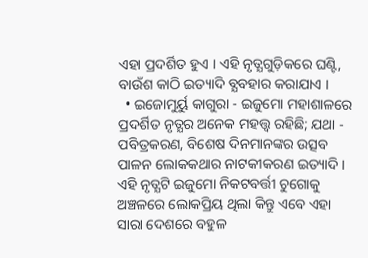ଏହା ପ୍ରଦର୍ଶିତ ହୁଏ । ଏହି ନୃତ୍ଯଗୁଡ଼ିକରେ ଘଣ୍ଟି, ବାଉଁଶ କାଠି ଇତ୍ୟାଦି ବ୍ଯବହାର କରାଯାଏ ।
  • ଇଜୋମୁର୍ୟୁ କାଗୁରା - ଇଜୁମୋ ମହାଶାଳରେ ପ୍ରଦର୍ଶିତ ନୃତ୍ଯର ଅନେକ ମହତ୍ତ୍ବ ରହିଛି; ଯଥା - ପବିତ୍ରକରଣ, ବିଶେଷ ଦିନମାନଙ୍କର ଉତ୍ସବ ପାଳନ ଲୋକକଥାର ନାଟକୀକରଣ ଇତ୍ୟାଦି । ଏହି ନୃତ୍ଯଟି ଇଜୁମୋ ନିକଟବର୍ତ୍ତୀ ଚୁଗୋକୁ ଅଞ୍ଚଳରେ ଲୋକପ୍ରିୟ ଥିଲା କିନ୍ତୁ ଏବେ ଏହା ସାରା ଦେଶରେ ବହୁଳ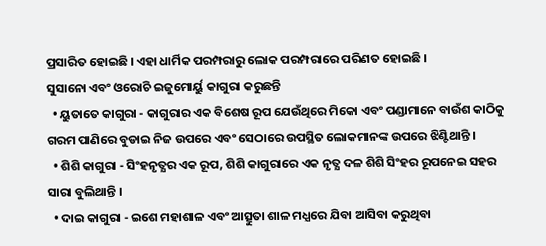ପ୍ରସାରିତ ହୋଇଛି । ଏହା ଧାର୍ମିକ ପରମ୍ପରାରୁ ଲୋକ ପରମ୍ପରାରେ ପରିଣତ ହୋଇଛି ।
ସୁସାନୋ ଏବଂ ଓରୋଚି ଇଜୁମୋର୍ୟୁ କାଗୁରା କରୁଛନ୍ତି
  • ୟୁତାତେ କାଗୁରା - କାଗୁରାର ଏକ ବିଶେଷ ରୂପ ଯେଉଁଥିରେ ମିକୋ ଏବଂ ପଣ୍ଡାମାନେ ବାଉଁଶ କାଠିକୁ ଗରମ ପାଣିରେ ବୁଡାଇ ନିଜ ଉପରେ ଏବଂ ସେଠାରେ ଉପସ୍ଥିତ ଲୋକମାନଙ୍କ ଉପରେ ଝିଣ୍ଟିଥାନ୍ତି ।
  • ଶିଶି କାଗୁରା - ସିଂହନୃତ୍ଯର ଏକ ରୂପ, ଶିଶି କାଗୁରାରେ ଏକ ନୃତ୍ଯ ଦଳ ଶିଶି ସିଂହର ରୂପନେଇ ସହର ସାରା ବୁଲିଥାନ୍ତି ।
  • ଦାଇ କାଗୁରା - ଇଶେ ମହାଶାଳ ଏବଂ ଆତ୍ସୁତା ଶାଳ ମଧ୍ଯରେ ଯିବା ଆସିବା କରୁଥିବା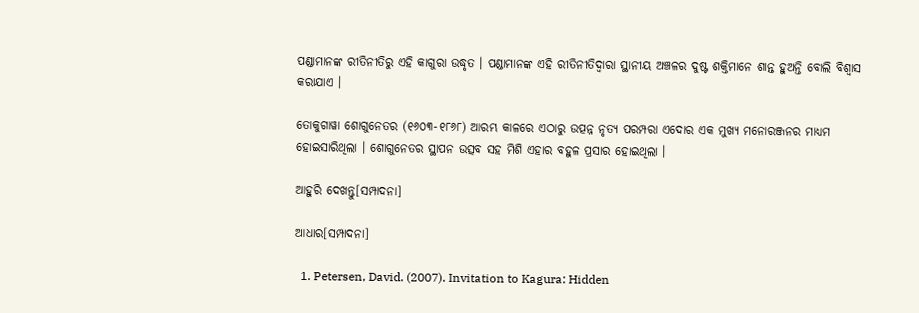ପଣ୍ଡାମାନଙ୍କ ରୀତିନୀତିରୁ ଏହି କାଗୁରା ଉଦ୍ଧୃତ । ପଣ୍ଡାମାନଙ୍କ ଏହି ରୀତିନୀତିଦ୍ୱାରା ସ୍ଥାନୀୟ ଅଞ୍ଚଳର ଦୁଷ୍ଟ ଶକ୍ତିମାନେ ଶାନ୍ତ ହୁଅନ୍ତି ବୋଲି ବିଶ୍ବାସ କରାଯାଏ ।

ତୋକୁଗାୱା ଶୋଗୁନେତର (୧୬୦୩-୧୮୬୮) ଆରମ୍ଭ କାଳରେ ଏଠାରୁ ଉତ୍ପନ୍ନ ନୃତ୍ଯ ପରମ୍ପରା ଏଦୋର ଏକ ମୁଖ୍ଯ ମନୋରଞ୍ଜନର ମାଧ୍ଯମ ହୋଇସାରିଥିଲା । ଶୋଗୁନେତର ସ୍ଥାପନ ଉତ୍ସବ ସହ ମିଶି ଏହାର ବହୁଳ ପ୍ରସାର ହୋଇଥିଲା ।

ଆହୁରି ଦେଖନ୍ତୁ[ସମ୍ପାଦନା]

ଆଧାର[ସମ୍ପାଦନା]

  1. Petersen, David. (2007). Invitation to Kagura: Hidden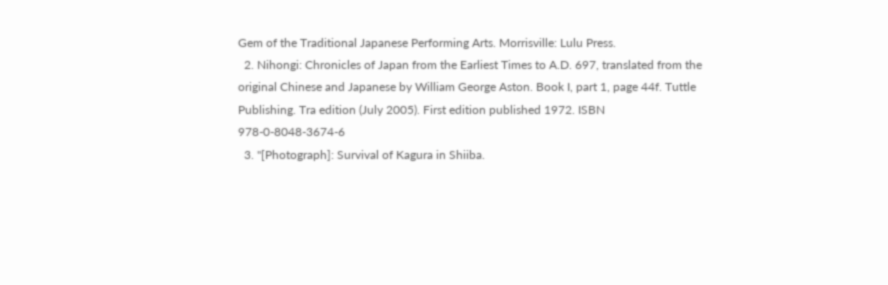Gem of the Traditional Japanese Performing Arts. Morrisville: Lulu Press.
  2. Nihongi: Chronicles of Japan from the Earliest Times to A.D. 697, translated from the original Chinese and Japanese by William George Aston. Book I, part 1, page 44f. Tuttle Publishing. Tra edition (July 2005). First edition published 1972. ISBN 978-0-8048-3674-6
  3. "[Photograph]: Survival of Kagura in Shiiba.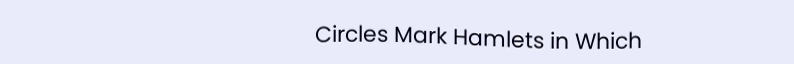Circles Mark Hamlets in Which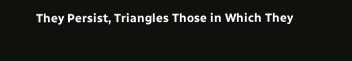They Persist, Triangles Those in Which They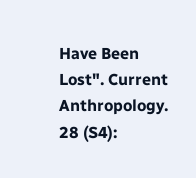Have Been Lost". Current Anthropology. 28 (S4):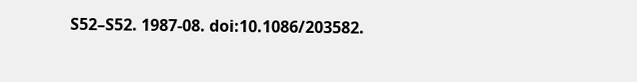S52–S52. 1987-08. doi:10.1086/203582.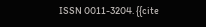ISSN 0011-3204. {{cite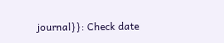journal}}: Check date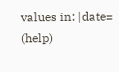values in: |date= (help)